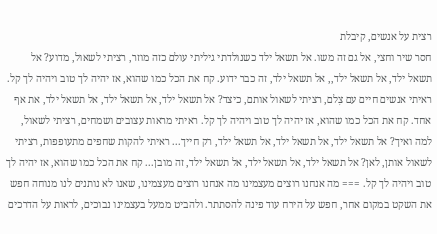רצית על אנשים, קיבלת
חסר שיר וחצי, אל גם זה משו. אל תשאל ילד כשנולדתי גיליתי עולם כזה מוזר, רציתי לשאול, מדוע? אל תשאל ילד, אל תשאל ילד,, אל תשאל ילד, זה כבר ידוע. קח את הכל כמו שהוא, אז יהיה לך טוב ויהיה לך קל. ראיתי אנשים חיים עם צִלם, רציתי לשאול אותם, כיצד? אל תשאל ילד, אל תשאל ילד, אל תשאל ילד, את אף אחד. קח את הכל כמו שהוא, אז יהיה לך טוב ויהיה לך קל. ראיתי מראות עצובים ושמחים, רציתי לשאול, למה ואיך? אל תשאל ילד, אל תשאל ילד, אל תשאל ילד, רק חייך... ראיתי להקות שחפים מתעופפות, רציתי לשאול אותן, לאן? אל תשאל ילד, אל תשאל ילד, אל תשאל ילד, זה מובן... קח את הכל כמו שהוא, אז יהיה לך טוב ויהיה לך קל. === מה אנחנו רוצים מעצמינו מה אנחנו רוצים מעצמינו, שאנו לא נותנים לנו מנוחה חפש את השקט במקום אחר, חפש על הירח עוד פינה להסתתר. ולהביט ממעל בעצמינו נבוכים, לראות על הדרכים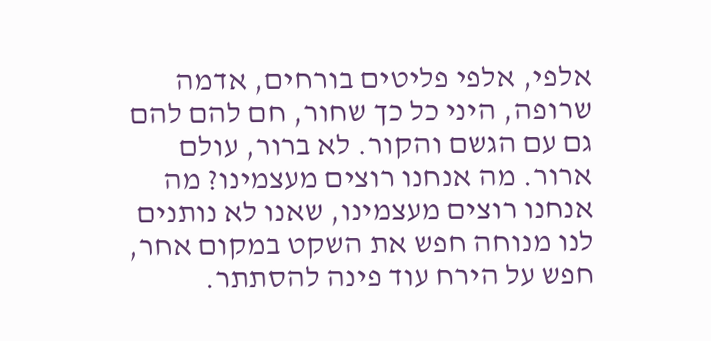אלפי, אלפי פליטים בורחים, אדמה שרופה, היני כל כך שחור, חם להם להם גם עם הגשם והקור. לא ברור, עולם ארור. מה אנחנו רוצים מעצמינו? מה אנחנו רוצים מעצמינו, שאנו לא נותנים לנו מנוחה חפש את השקט במקום אחר, חפש על הירח עוד פינה להסתתר.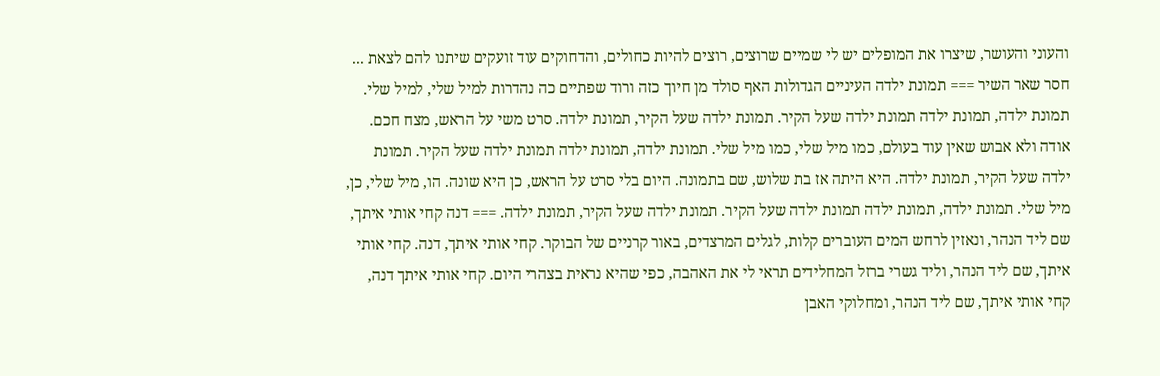והעוני והעושר, שיצרו את המופלים יש לי שמיים שרוצים, רוצים להיות כחולים, והדחוקים עוד זועקים שיתנו להם לצאת ... חסר שאר השיר === תמונת ילדה העיניים הגדולות האף סולד מן חיוך כזה ורוד שפתיים כה נהדרות למיל שלי, למיל שלי. תמונת ילדה, תמונת ילדה תמונת ילדה שעל הקיר. תמונת ילדה שעל הקיר, תמונת ילדה. סרט משי על הראש, מצח חכם. אודה ולא אבוש שאין עוד בעולם, כמו מיל שלי, כמו מיל שלי. תמונת ילדה, תמונת ילדה תמונת ילדה שעל הקיר. תמונת ילדה שעל הקיר, תמונת ילדה. היא היתה אז בת שלוש, שם בתמונה. היום בלי סרט על הראש, כן היא שונה. הו, מיל שלי, כן, מיל שלי. תמונת ילדה, תמונת ילדה תמונת ילדה שעל הקיר. תמונת ילדה שעל הקיר, תמונת ילדה. === דנה קחי אותי איתך, שם ליד הנהר, ונאזין לרחש המים העוברים קלות, לגלים המרצדים, באור קרניים של הבוקר. קחי אותי איתך, דנה. קחי אותי איתך, שם ליד הנהר, וליד גשרי ברזל המחלידים תראי לי את האהבה, כפי שהיא נראית בצהרי היום. קחי אותי איתך דנה, קחי אותי איתך, שם ליד הנהר, ומחלוקי האבן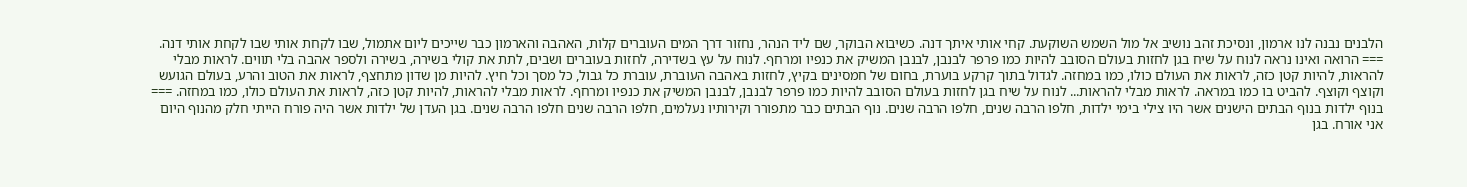הלבנים נבנה לנו ארמון, ונסיכת זהב נושיב אל מול השמש השוקעת. קחי אותי איתך דנה. כשיבוא הבוקר, שם ליד הנהר, נחזור דרך המים העוברים קלות, האהבה והארמון כבר שייכים ליום אתמול, שבו לקחת אותי שבו לקחת אותי דנה. === הרואה ואינו נראה לנוח על שיח בגן לחזות בעולם הסובב להיות כמו פרפר לבנבן, לבנבן המשיק את כנפיו ומרחף. לנוח על עץ בשדירה, לחזות בעוברים ושבים, לתת את קולי בשירה, בשירה ולספר אהבה בלי תווים. לראות מבלי להראות, להיות קטן כזה, לראות את העולם כולו, כמו במחזה. לגדול בתוך קרקע בוערת, בחום של חמסינים בקיץ, לחזות באהבה העוברת, עוברת כל גבול, כל מסך וכל חיץ. להיות מן שדון מתחצף, לראות את הטוב והרע, בעולם הגועש וקוצף וקוצף. להביט בו כמו במראה. לראות מבלי להראות... לנוח על שיח בגן לחזות בעולם הסובב להיות כמו פרפר לבנבן, לבנבן המשיק את כנפיו ומרחף. לראות מבלי להראות, להיות קטן כזה, לראות את העולם כולו, כמו במחזה. === בנוף ילדות בנוף הבתים הישנים אשר היו צילי בימי ילדות, חלפו הרבה שנים, חלפו הרבה שנים. נוף הבתים כבר מתפורר וקירותיו נעלמים, חלפו הרבה שנים חלפו הרבה שנים. בגן העדן של ילדות אשר היה פורח הייתי חלק מהנוף היום אני אורח. בגן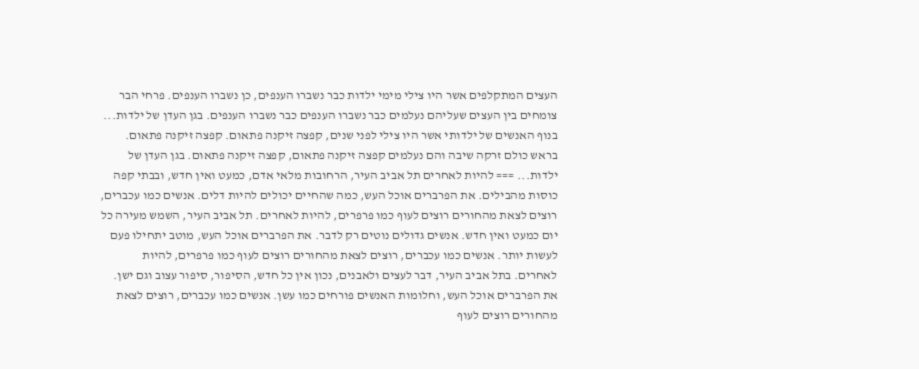העצים המתקלפים אשר היו צילי מימי ילדות כבר נשברו הענפים, כן נשברו הענפים. פרחי הבר צומחים בין העצים שעליהם נעלמים כבר נשברו הענפים כבר נשברו הענפים. בגן העדן של ילדות... בנוף האנשים של ילדותי אשר היו צילי לפני שנים, קפצה זיקנה פתאום. קפצה זיקנה פתאום. בראש כולם זרקה שיבה והם נעלמים קפצה זיקנה פתאום, קפצה זיקנה פתאום. בגן העדן של ילדות... === להיות לאחרים תל אביב העיר, הרחובות מלאי אדם, כמעט ואין חדש, ובבתי קפה כוסות מהבילים. את הפרברים אוכל העש, כמה שהחיים יכולים להיות דלים. אנשים כמו עכברים, רוצים לצאת מהחורים רוצים לעוף כמו פרפרים, להיות לאחרים. תל אביב העיר, השמש מעירה כל יום כמעט ואין חדש. אנשים גדולים נוטים רק לדבר. את הפרברים אוכל העש, מוטב יתחילו פעם לעשות יותר. אנשים כמו עכברים, רוצים לצאת מהחורים רוצים לעוף כמו פרפרים, להיות לאחרים. בתל אביב העיר, דבר לעצים ולאבנים, נכון אין כל חדש, הסיפור, סיפור עצוב וגם ישן. את הפרברים אוכל העש, וחלומות האנשים פורחים כמו עשן. אנשים כמו עכברים, רוצים לצאת מהחורים רוצים לעוף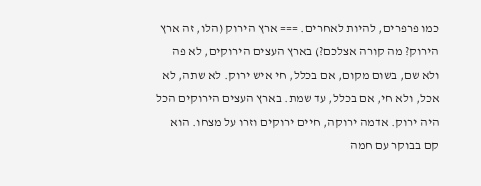כמו פרפרים, להיות לאחרים. === ארץ הירוק (הלו, זה ארץ הירוק? מה קורה אצלכם?) בארץ העצים הירוקים, לא פה ולא שם, בשום מקום, אם בכלל, חי איש ירוק. לא שתה, לא אכל, ולא חי, אם בכלל, עד שמת. בארץ העצים הירוקים הכל היה ירוק. אדמה ירוקה, חיים ירוקים וזרו על מצחו. הוא קם בבוקר עם חמה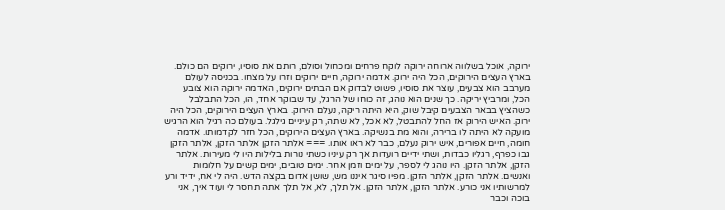ירוקה, אוכל בשלווה ארוחה ירוקה לוקח פרחים ומכחול וסולם, רותם את סוסיו, ירוקים הם כולם. בארץ העצים הירוקים, הכל היה ירוק. אדמה ירוקה, חיים ירוקים וזרו על מצחו. בכניסה לעולם מערבב הוא צבעים, עוצר את סוסיו, פשוט לבדוק אם הבתים ירוקים, האדמה ירוקה הוא צובע הכל, ומרביץ יריקה. כך שנים הוא נוהג, זה כוחו של הרגל, עד שבוקר אחד, הו, הכל התבלבל כשהציץ בבאר הצבעים קיבל שוק, היא היתה ריקה, נעלם הירוק. בארץ העצים הירוקים, הכל היה ירוק. האיש הירוק אז החל להתבטל, לא אכל, לא שתה, רק עיניים גילגל. בעולם כה רגיל הוא הרגיש מועקה לא היתה לו ברירה, והוא מת בנשיקה. בארץ העצים הירוקים, הכל חזר לקדמותו. אדמה חומה, חיים אפורים, איש ירוק נעלם, כבר לא ראו אותו. === אלתר הזקן אלתר הזקן, אלתר הזקן גבו כפרף, רגליו כבדות, ושתי ידיים רועדות אך רק עיניו כשתי נורות בלילות היו לי מעירות. אלתר הזקן, אלתר הזקן. היו נוהג לי לספר, על ימים וזמן אחר. ימים טובים, ימים קשים על חלומות ואנשים. אלתר הזקן, אלתר הזקן. מפיו סיגר איננו מש, שושן אדום בקצה הדש. היה לי אח, ידיד ורע למרשותיו אני כורע. אלתר הזקן, אלתר הזקן. אל תלך, לא, אל תלך אתה תחסר לי ועוד איך, אני בוכה וכבר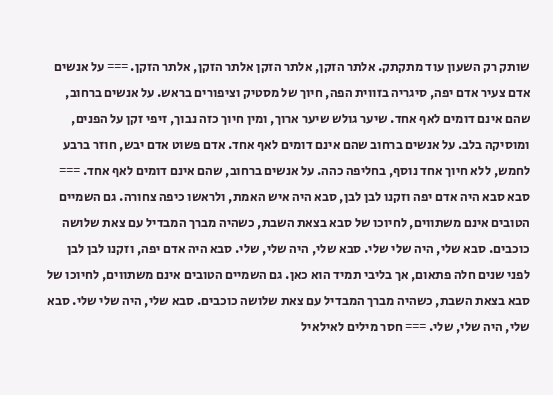שותק רק השעון עוד מתקתק. אלתר הזקן, אלתר הזקן אלתר הזקן, אלתר הזקן. === על אנשים אדם צעיר אדם יפה, סיגריה בזווית הפה, חיוך של מסטיק וציפורים בראש. על אנשים ברחוב, שהם אינם דומים לאף אחד. שיער גולש שיער ארוך, ומין חיוך כזה נבוך, זיפי זקן על הפנים, ומוסיקה בלב. על אנשים ברחוב שהם אינם דומים לאף אחד. אדם פשוט אדם יבש, חוזר ברבע לחמש, ללא חיוך אחד נוסף, בחליפה כהה. על אנשים ברחוב, שהם אינם דומים לאף אחד. === סבא סבא היה אדם יפה וזקנו לבן לבן, סבא היה איש האמת, ולראשו כיפה צחורה. גם השמיים הטובים אינם משתווים, לחיוכו של סבא בצאת השבת, כשהיה מברך המבדיל עם צאת שלושה כוכבים. סבא שלי, היה שלי שלי. סבא שלי, היה שלי, שלי. סבא היה אדם יפה, וזקנו לבן לבן לפני שנים חלה פתאום, אך בליבי תמיד הוא כאן. גם השמיים הטובים אינם משתווים, לחיוכו של סבא בצאת השבת, כשהיה מברך המבדיל עם צאת שלושה כוכבים. סבא שלי, היה שלי שלי. סבא שלי, היה שלי, שלי. === חסר מילים לאילאיל